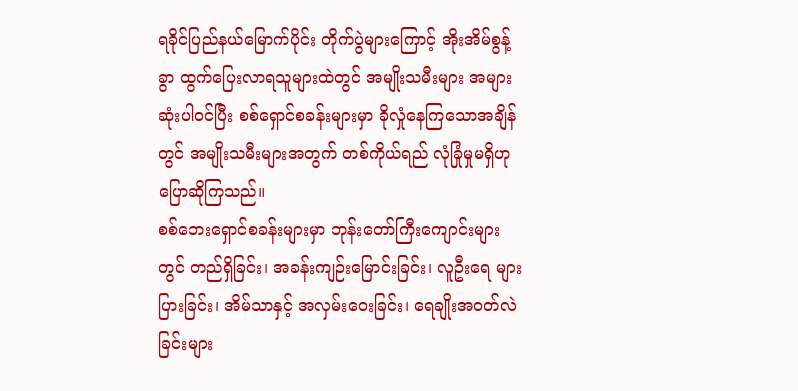ရခိုင်ပြည်နယ်မြောက်ပိုင်း တိုက်ပွဲများကြောင့် အိုးအိမ်စွန့်ခွာ ထွက်ပြေးလာရသူများထဲတွင် အမျိုးသမီးများ အများဆုံးပါဝင်ပြီး စစ်ရှောင်စခန်းများမှာ ခိုလှုံနေကြသောအချိန်တွင် အမျိုးသမီးများအတွက် တစ်ကိုယ်ရည် လုံခြုံမှုမရှိဟု ပြောဆိုကြသည်။
စစ်ဘေးရှောင်စခန်းများမှာ ဘုန်းတော်ကြီးကျောင်းများတွင် တည်ရှိခြင်း၊ အခန်းကျဉ်းမြောင်းခြင်း၊ လူဦးရေ များပြားခြင်း၊ အိမ်သာနှင့် အလှမ်းဝေးခြင်း၊ ရေချိုးအဝတ်လဲခြင်းများ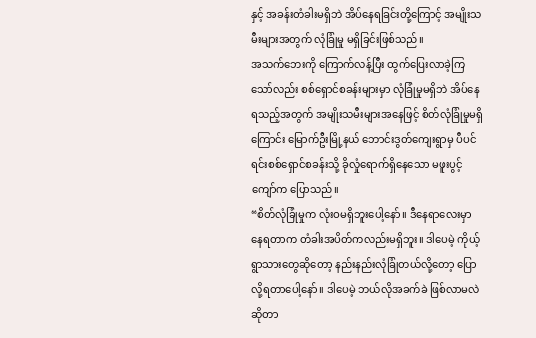နှင့် အခန်းတံခါးမရှိဘဲ အိပ်နေရခြင်းတို့ကြောင့် အမျိုးသမီးများအတွက် လုံခြုံမှု မရှိခြင်းဖြစ်သည်။
အသက်ဘေးကို ကြောက်လန့်ပြီး ထွက်ပြေးလာခဲ့ကြသော်လည်း စစ်ရှောင်စခန်းများမှာ လုံခြုံမှုမရှိဘဲ အိပ်နေ ရသည့်အတွက် အမျိုးသမီးများအနေဖြင့် စိတ်လုံခြုံမှုမရှိကြောင်း မြောက်ဦးမြို့နယ် ဘောင်းဒွတ်ကျေးရွာမှ ပီပင်ရင်းစစ်ရှောင်စခန်းသို့ ခိုလှုံရောက်ရှိနေသော မဖူးပွင့်ကျော်က ပြောသည်။
“စိတ်လုံခြုံမှုက လုံးဝမရှိဘူးပေါ့နော်။ ဒီနေရာလေးမှာ နေရတာက တံခါးအပိတ်ကလည်းမရှိဘူး။ ဒါပေမဲ့ ကိုယ့်ရွာသားတွေဆိုတော့ နည်းနည်းလုံခြုံတယ်လို့တော့ ပြောလို့ရတာပေါ့နော်။ ဒါပေမဲ့ ဘယ်လိုအခက်ခဲ ဖြစ်လာမလဲဆိုတာ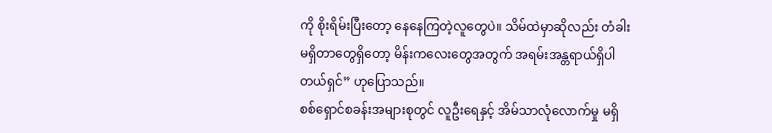ကို စိုးရိမ်းပြီးတော့ နေနေကြတဲ့လူတွေပဲ။ သိမ်ထဲမှာဆိုလည်း တံခါးမရှိတာတွေရှိတော့ မိန်းကလေးတွေအတွက် အရမ်းအန္တရာယ်ရှိပါတယ်ရှင်” ဟုပြောသည်။
စစ်ရှောင်စခန်းအများစုတွင် လူဦးရေနှင့် အိမ်သာလုံလောက်မှု မရှိ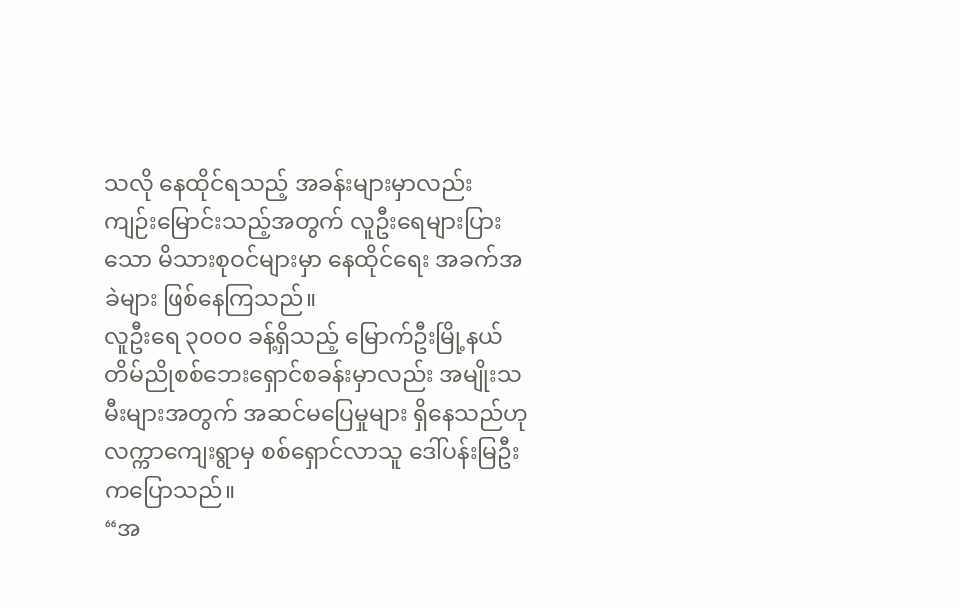သလို နေထိုင်ရသည့် အခန်းများမှာလည်း ကျဉ်းမြောင်းသည့်အတွက် လူဦးရေများပြားသော မိသားစုဝင်များမှာ နေထိုင်ရေး အခက်အခဲများ ဖြစ်နေကြသည်။
လူဦးရေ ၃၀၀၀ ခန့်ရှိသည့် မြောက်ဦးမြို့နယ် တိမ်ညိုစစ်ဘေးရှောင်စခန်းမှာလည်း အမျိုးသမီးများအတွက် အဆင်မပြေမှုများ ရှိနေသည်ဟု လက္ကာကျေးရွာမှ စစ်ရှောင်လာသူ ဒေါ်ပန်းမြဦးကပြောသည်။
“အ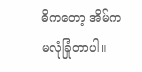ဓိကတော့ အိမ်ကမလုံခြုံတာပါ။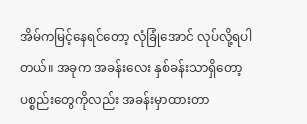အိမ်ကမြင့်နေရင်တော့ လုံခြုံအောင် လုပ်လို့ရပါတယ်။ အခုက အခန်းလေး နှစ်ခန်းသာရှိတော့ ပစ္စည်းတွေကိုလည်း အခန်းမှာထားတာ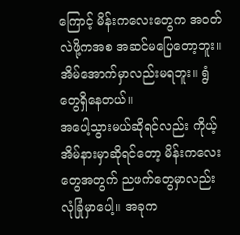ကြောင့် မိန်းကလေးတွေက အဝတ်လဲဖို့ကအစ အဆင်မပြေတော့ဘူး။ အိမ်အောက်မှာလည်းမရဘူး။ ရွံတွေရှိနေတယ်။
အပေါ့သွားမယ်ဆိုရင်လည်း ကိုယ့်အိမ်နားမှာဆိုရင်တော့ မိန်းကလေးတွေအတွက် ညဖက်တွေမှာလည်း လုံခြုံမှာပေါ့။ အခုက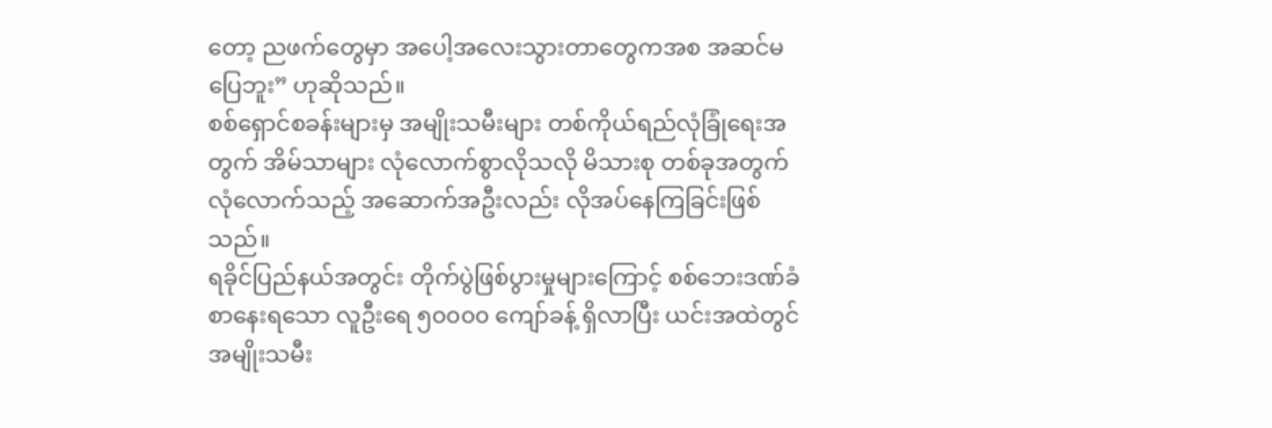တော့ ညဖက်တွေမှာ အပေါ့အလေးသွားတာတွေကအစ အဆင်မပြေဘူး” ဟုဆိုသည်။
စစ်ရှောင်စခန်းများမှ အမျိုးသမီးများ တစ်ကိုယ်ရည်လုံခြုံရေးအတွက် အိမ်သာများ လုံလောက်စွာလိုသလို မိသားစု တစ်ခုအတွက် လုံလောက်သည့် အဆောက်အဦးလည်း လိုအပ်နေကြခြင်းဖြစ်သည်။
ရခိုင်ပြည်နယ်အတွင်း တိုက်ပွဲဖြစ်ပွားမှုများကြောင့် စစ်ဘေးဒဏ်ခံစာနေးရသော လူဦးရေ ၅၀၀၀၀ ကျော်ခန့် ရှိလာပြီး ယင်းအထဲတွင် အမျိုးသမီး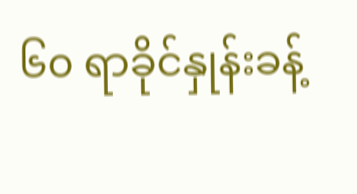၆၀ ရာခိုင်နှုန်းခန့်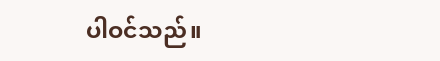ပါဝင်သည်။